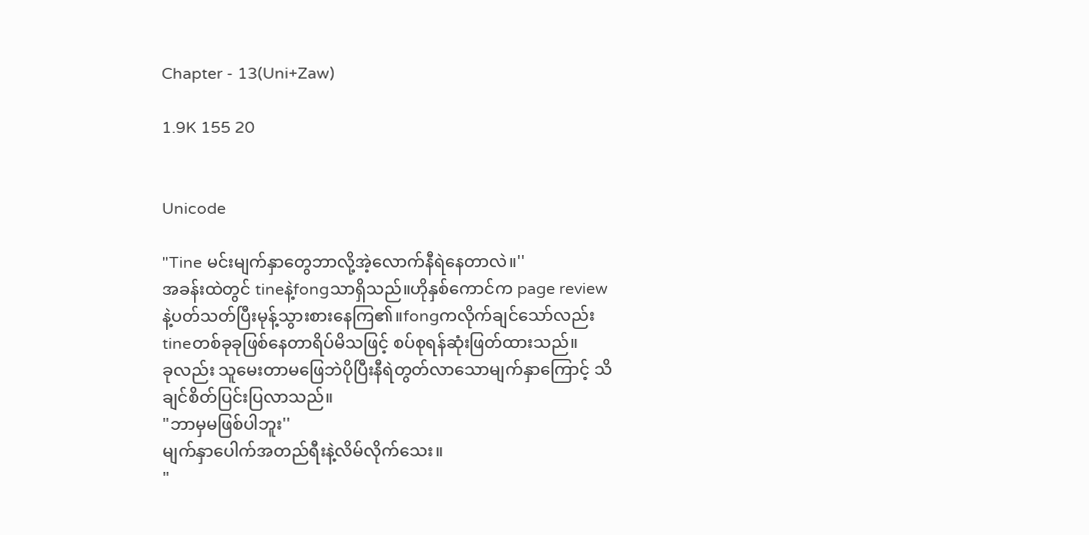Chapter - 13(Uni+Zaw)

1.9K 155 20


Unicode

"Tine မင်းမျက်နှာတွေဘာလို့အဲ့လောက်နီရဲနေတာလဲ။''
အခန်းထဲတွင် tineနဲ့fongသာရှိသည်။ဟိုနှစ်ကောင်က page reviewနဲ့ပတ်သတ်ပြီးမုန့်သွားစားနေကြ၏။fongကလိုက်ချင်သော်လည်း tineတစ်ခုခုဖြစ်နေတာရိပ်မိသဖြင့် စပ်စုရန်ဆုံးဖြတ်ထားသည်။
ခုလည်း သူမေးတာမဖြေဘဲပိုပြီးနီရဲတွတ်လာသောမျက်နှာကြောင့် သိချင်စိတ်ပြင်းပြလာသည်။
"ဘာမှမဖြစ်ပါဘူး''
မျက်နှာပေါက်အတည်ရီးနဲ့လိမ်လိုက်သေး။
"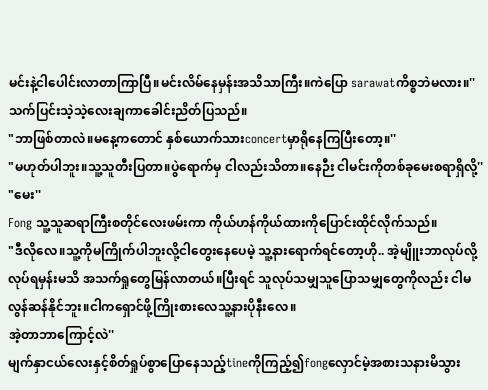မင်းနဲ့ငါပေါင်းလာတာကြာပြီ။မင်းလိမ်နေမှန်းအသိသာကြီး။ကဲပြော sarawatကိစ္စဘဲမလား။''
သက်ပြင်းသဲ့သဲ့လေးချကာခေါင်းညိတ်ပြသည်။
"ဘာဖြစ်တာလဲ။မနေ့ကတောင် နှစ်ယောက်သားconcertမှာရိုနေကြပြီးတော့။''
"မဟုတ်ပါဘူး။သူ့သူတီးပြတာ။ပွဲရောက်မှ ငါလည်းသိတာ။နေဉီး ငါမင်းကိုတစ်ခုမေးစရာရှိလို့''
"မေး''
Fong သူ့သူဆရာကြီးစတိုင်လေးဖမ်းကာ ကိုယ်ဟန်ကိုယ်ထားကိုပြောင်းထိုင်လိုက်သည်။
"ဒီလိုလေ။သူ့ကိုမကြိုက်ပါဘူးလို့ငါတွေးနေပေမဲ့ သူ့နားရောက်ရင်တော့ဟို.. အဲ့မျိူးဘာလုပ်လို့လုပ်ရမှန်းမသိ အသက်ရှုတွေမြန်လာတယ်။ပြီးရင် သူလုပ်သမျှသူပြောသမျှတွေကိုလည်း ငါမလွန်ဆန်နိုင်ဘူး။ငါကရှောင်ဖို့ကြိုးစားလေသူ့နားပိုနီးလေ။
အဲ့တာဘာကြောင့်လဲ''
မျက်နှာငယ်လေးနှင့်စိတ်ရှုပ်စွာပြောနေသည့်tineကိုကြည့်၍fongလှောင်မဲ့အစားသနားမိသွား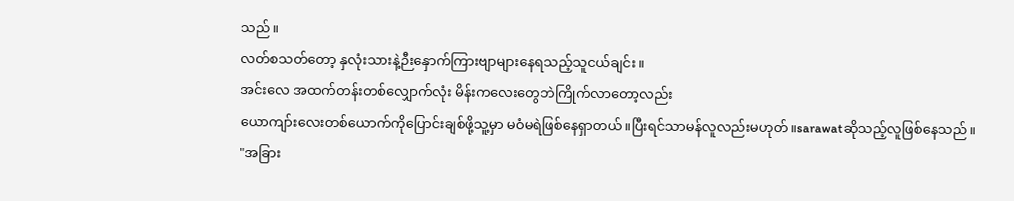သည်။
လတ်စသတ်တော့ နှလုံးသားနဲ့ဉီးနှောက်ကြားဗျာများနေရသည့်သူငယ်ချင်း။
အင်းလေ အထက်တန်းတစ်လျှောက်လုံး မိန်းကလေးတွေဘဲကြိုက်လာတော့လည်း
ယောကျာ်းလေးတစ်ယောက်ကိုပြောင်းချစ်ဖို့သူ့မှာ မဝံမရဲဖြစ်နေရှာတယ်။ပြီးရင်သာမန်လူလည်းမဟုတ်။sarawatဆိုသည့်လူဖြစ်နေသည်။
"အခြား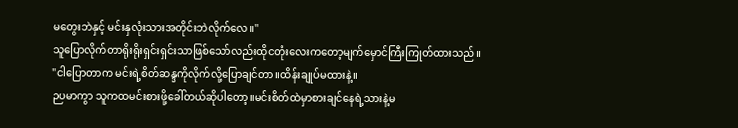မတွေးဘဲနှင့် မင်းနှလုံးသားအတိုင်းဘဲလိုက်လေ။''
သူပြောလိုက်တာရိုးရိုးရှင်းရှင်းသာဖြစ်သော်လည်းထိုငတုံးလေးကတော့မျက်မှောင်ကြီးကြုတ်ထားသည်။
"ငါပြောတာက မင်းရဲ့စိတ်ဆန္ဒကိုလိုက်လို့ပြောချင်တာ။ထိန်းချုပ်မထားနဲ့။
ဉပမာကွာ သူကထမင်းစားဖို့ခေါ်တယ်ဆိုပါတော့။မင်းစိတ်ထဲမှာစားချင်နေရဲ့သားနဲ့မ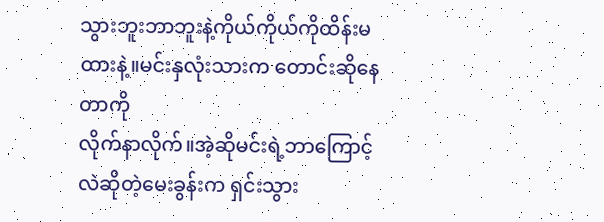သွားဘူးဘာဘူးနဲ့ကိုယ်ကိုယ်ကိုထိန်းမထားနဲ့။မင်းနှလုံးသားက တောင်းဆိုနေတာကို
လိုက်နာလိုက်။အဲ့ဆိုမင်းရဲ့ဘာကြောင့်လဲဆိုတဲ့မေးခွန်းက ရှင်းသွား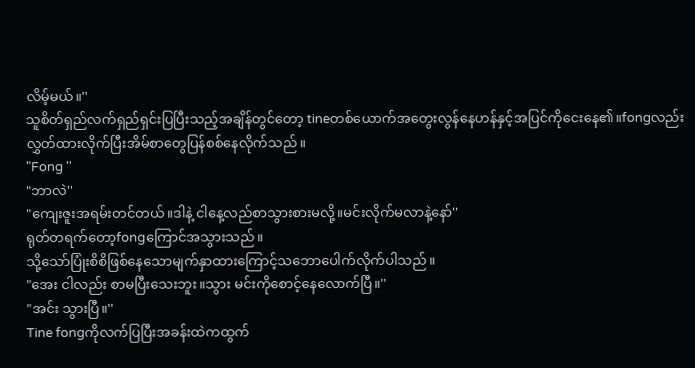လိမ့်မယ်။''
သူစိတ်ရှည်လက်ရှည်ရှင်းပြပြီးသည့်အချိန်တွင်တော့ tineတစ်ယောက်အတွေးလွန်နေဟန်နှင့်အပြင်ကိုငေးနေ၏။fongလည်း လွှတ်ထားလိုက်ပြီးအိမ်စာတွေပြန်စစ်နေလိုက်သည်။
"Fong ''
"ဘာလဲ''
"ကျေးဇူးအရမ်းတင်တယ်။ဒါနဲ့ ငါနေ့လည်စာသွားစားမလို့။မင်းလိုက်မလာနဲ့နော်''
ရုတ်တရက်တော့fongကြောင်အသွားသည်။
သို့သော်ပြုံးစိစိဖြစ်နေသောမျက်နှာထားကြောင့်သဘောပေါက်လိုက်ပါသည်။
"အေး ငါလည်း စာမပြီးသေးဘူး။သွား မင်းကိုစောင့်နေလောက်ပြီ။''
"အင်း သွားပြီ။''
Tine fongကိုလက်ပြပြီးအခန်းထဲကထွက်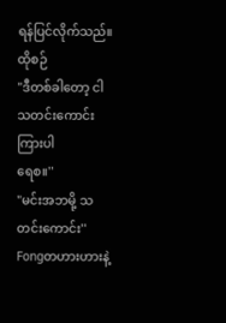ရန်ပြင်လိုက်သည်။ထိုစဉ်
"ဒီတစ်ခါတော့ ငါသတင်းကောင်းကြားပါ
ရေစ။''
"မင်းအဘမို့ သတင်းကောင်း''
Fongတဟားဟားနဲ့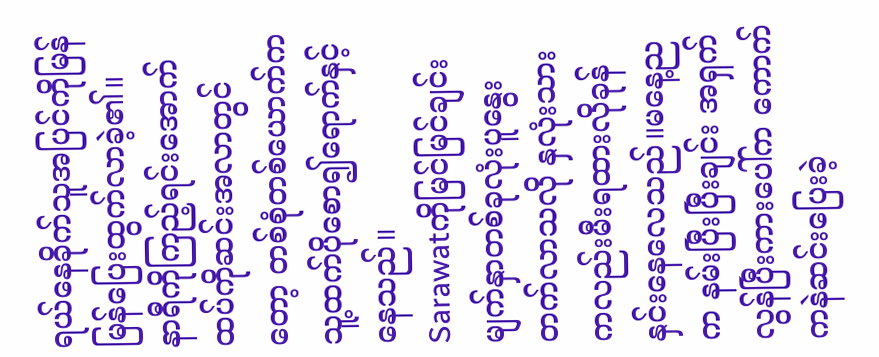ရယ်နေခိုက်သူအပြင်ကိုမြန်မြန်ပြေးထွက်လာခဲ့၏။
နာရီကိုကြည့်ရင်းအောက်ထပ်ကိုဆင်းအလာတွင်တော့ တစ်စုံတစ်ယောက်ကသူ့ထက်ပိုစော၍ရောက်နှင့်နေသည်။
Sarawatကိုမြင်မြင်ချင်း မျက်နှာတစ်ခုလုံးပူနွေးတက်လာသလို နှလုံးသားကလည်းမီးရထားလိုခုန်နှင်းနေလေသည်။မနေ့ညက နမ်းပြီးပြီးချင်း အရှက်လွန်ပြီးကားပေါ်က ကောက်ကနဲဆင်းပြေးခဲ့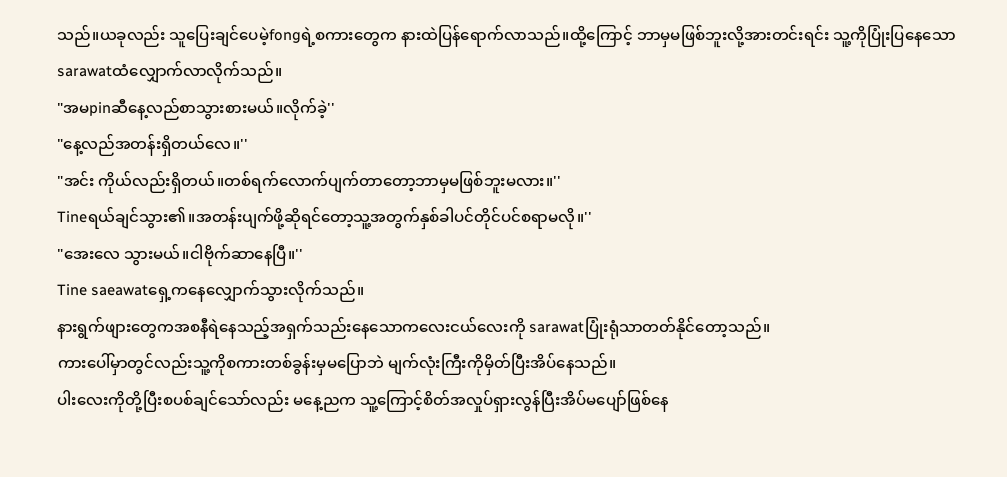သည်။ယခုလည်း သူပြေးချင်ပေမဲ့fongရဲ့စကားတွေက နားထဲပြန်ရောက်လာသည်။ထို့ကြောင့် ဘာမှမဖြစ်ဘူးလို့အားတင်းရင်း သူ့ကိုပြုံးပြနေသောsarawatထံလျှောက်လာလိုက်သည်။
"အမpinဆီနေ့လည်စာသွားစားမယ်။လိုက်ခဲ့''
"နေ့လည်အတန်းရှိတယ်လေ။''
"အင်း ကိုယ်လည်းရှိတယ်။တစ်ရက်လောက်ပျက်တာတော့ဘာမှမဖြစ်ဘူးမလား။''
Tineရယ်ချင်သွား၏။အတန်းပျက်ဖို့ဆိုရင်တော့သူ့အတွက်နှစ်ခါပင်တိုင်ပင်စရာမလို။''
"အေးလေ သွားမယ်။ငါဗိုက်ဆာနေပြီ။''
Tine saeawatရှေ့ကနေလျှောက်သွားလိုက်သည်။
နားရွက်ဖျားတွေကအစနီရဲနေသည့်အရှက်သည်းနေသောကလေးငယ်လေးကို sarawatပြုံးရုံသာတတ်နိုင်တော့သည်။
ကားပေါ်မှာတွင်လည်းသူ့ကိုစကားတစ်ခွန်းမှမပြောဘဲ မျက်လုံးကြီးကိုမှိတ်ပြီးအိပ်နေသည်။
ပါးလေးကိုတို့ပြီးစပစ်ချင်သော်လည်း မနေ့ညက သူ့ကြောင့်စိတ်အလှုပ်ရှားလွန်ပြီးအိပ်မပျော်ဖြစ်နေ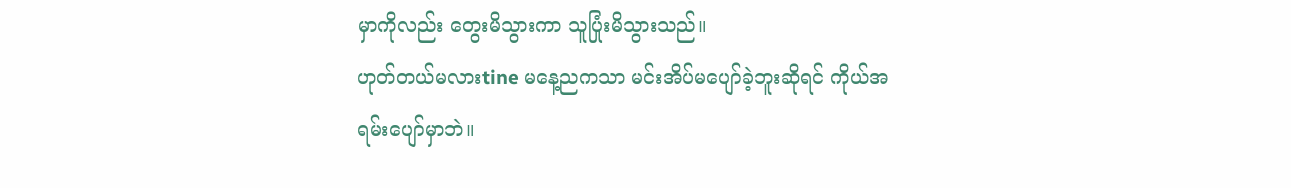မှာကိုလည်း တွေးမိသွားကာ သူပြုံးမိသွားသည်။
ဟုတ်တယ်မလားtine မနေ့ညကသာ မင်းအိပ်မပျော်ခဲ့ဘူးဆိုရင် ကိုယ်အရမ်းပျော်မှာဘဲ။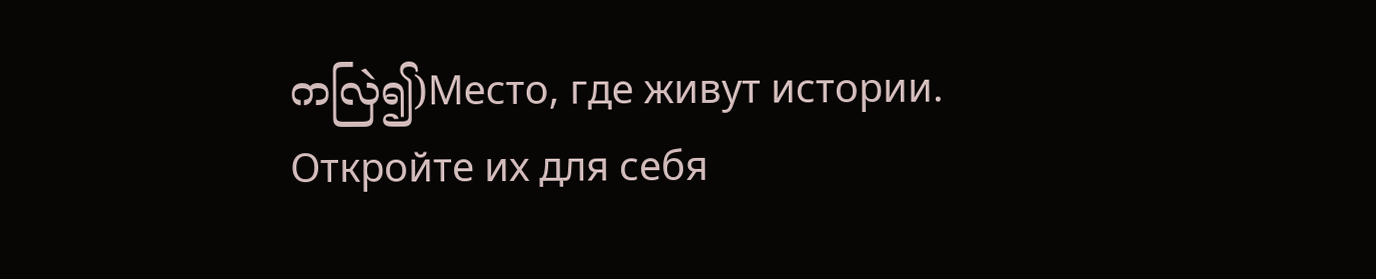ကလြဲ၍)Место, где живут истории. Откройте их для себя